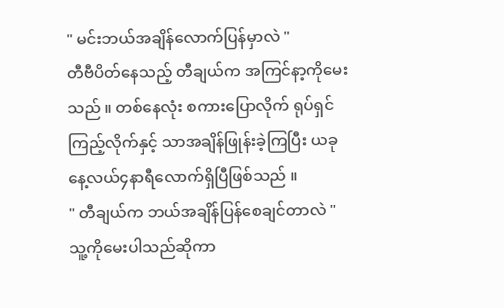" မင်းဘယ်အချိန်လောက်ပြန်မှာလဲ "
တီဗီပိတ်နေသည့် တီချယ်က အကြင်နာ့ကိုမေးသည် ။ တစ်နေလုံး စကားပြောလိုက် ရုပ်ရှင်ကြည့်လိုက်နှင့် သာအချိန်ဖြုန်းခဲ့ကြပြီး ယခု နေ့လယ်၄နာရီလောက်ရှိပြီဖြစ်သည် ။
" တီချယ်က ဘယ်အချိန်ပြန်စေချင်တာလဲ "
သူ့ကိုမေးပါသည်ဆိုကာ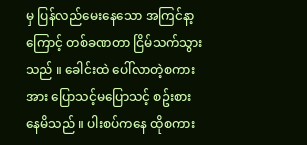မှ ပြန်လည်မေးနေသော အကြင်နာ့ကြောင့် တစ်ခဏတာ ငြိမ်သက်သွားသည် ။ ခေါင်းထဲ ပေါ်လာတဲ့စကားအား ပြောသင့်မပြောသင့် စဥ်းစားနေမိသည် ။ ပါးစပ်ကနေ ထိုစကား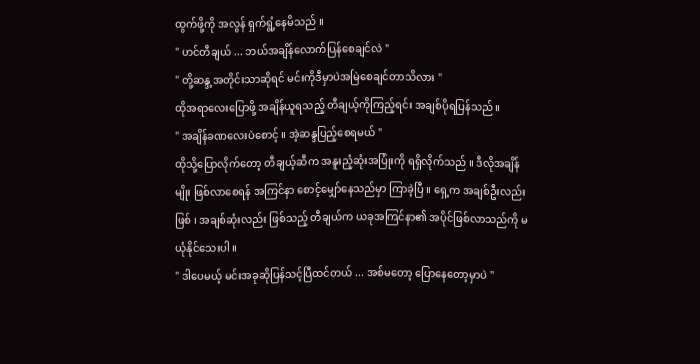ထွက်ဖို့ကို အလွန် ရှက်ရွံ့နေမိသည် ။
" ဟင်တီချယ် ... ဘယ်အချိန်လောက်ပြန်စေချင်လဲ "
" တို့ဆန္ဒ့အတိုင်းသာဆိုရင် မင်းကိုဒီမှာပဲအမြဲစေချင်တာသိလား "
ထိုအရာလေးပြောဖို့ အချိန်ယူရသည့် တီချယ့်ကိုကြည့်ရင်း အချစ်ပိုရပြန်သည် ။
" အချိန်ခဏလေးပဲစောင့် ။ အဲ့ဆန္ဒပြည့်စေရမယ် "
ထိုသို့ပြောလိုက်တော့ တီချယ့်ဆီက အနူးညံ့ဆုံးအပြုံးကို ရရှိလိုက်သည် ။ ဒီလိုအချိန်မျိုး ဖြစ်လာစေရန် အကြင်နာ စောင့်မျှော်နေသည်မှာ ကြာခဲ့ပြီ ။ ရှေ့က အချစ်ဦးလည်းဖြစ် ၊ အချစ်ဆုံးလည်း ဖြစ်သည့် တီချယ်က ယခုအကြင်နာ၏ အပိုင်ဖြစ်လာသည်ကို မယုံနိုင်သေးပါ ။
" ဒါပေမယ့် မင်းအခုဆိုပြန်သင့်ပြီထင်တယ် ... အစ်မတော့ ပြောနေတော့မှာပဲ "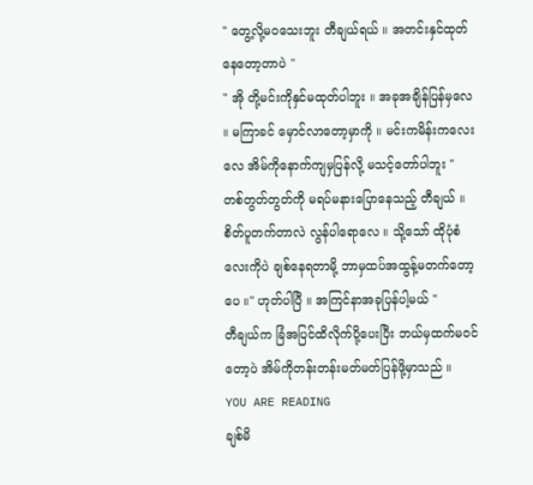" တွေ့လို့မဝသေးဘူး တီချယ်ရယ် ။ အတင်းနှင်ထုတ်နေတော့တာပဲ "
" အို တို့မင်းကိုနှင်မထုတ်ပါဘူး ။ အခုအချိန်ပြန်မှလေ ။ မကြာခင် မှောင်လာတော့မှာကို ။ မင်းကမိန်းကလေးလေ အိမ်ကိုနောက်ကျမှပြန်လို့ မသင့်တော်ပါဘူး "
တစ်တွတ်တွတ်ကို မရပ်မနားပြောနေသည့် တီချယ် ။
စိတ်ပူတက်တာလဲ လွန်ပါရောလေ ။ သို့သော် ထိုပုံစံလေးကိုပဲ ချစ်နေရတာမို့ ဘာမှထပ်အထွန့်မတက်တော့ပေ ။" ဟုတ်ပါပြီ ။ အကြင်နာအခုပြန်ပါ့မယ် "
တီချယ်က ခြံအပြင်ထိလိုက်ပို့ပေးပြီး ဘယ်မှထက်မဝင်တော့ပဲ အိမ်ကိုတန်းတန်းမတ်မတ်ပြန်ဖို့မှာသည် ။
YOU ARE READING
ချစ်မိ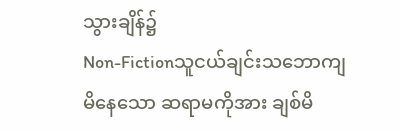သွားချိန်၌
Non-Fictionသူငယ်ချင်းသဘောကျမိနေသော ဆရာမကိုအား ချစ်မိ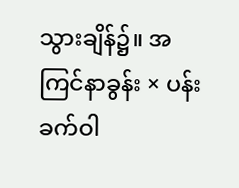သွားချိန်၌။ အကြင်နာခွန်း × ပန်းခက်ဝါ